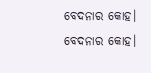ବେଦନାର କୋହ।
ବେଦନାର କୋହ।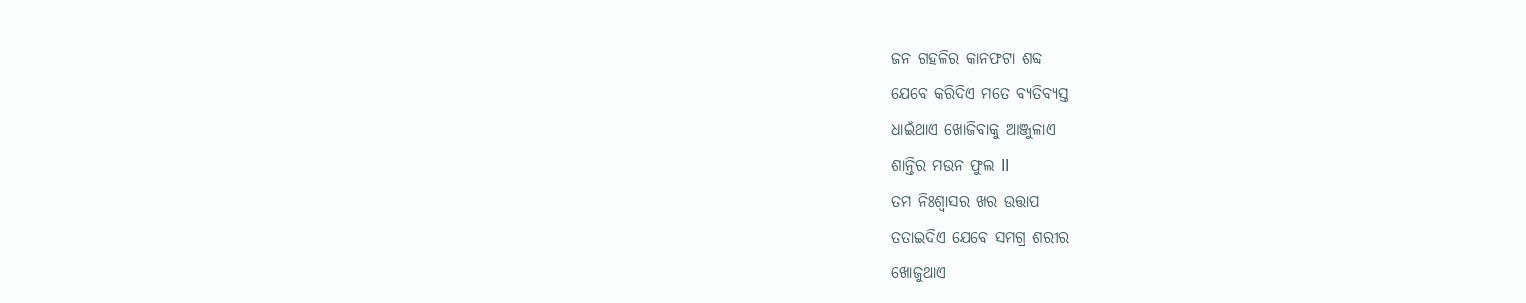ଜନ ଗହଳିର କାନଫଟା ଶବ୍ଦ
ଯେବେ କରିଦିଏ ମତେ ବ୍ୟତିବ୍ୟସ୍ତ
ଧାଇଁଥାଏ ଖୋଜିବାକୁ ଆଞ୍ଜୁଳାଏ
ଶାନ୍ତିର ମଉନ ଫୁଲ ll
ତମ ନିଃଶ୍ୱାସର ଖର ଉତ୍ତାପ
ତତାଇଦିଏ ଯେବେ ସମଗ୍ର ଶରୀର
ଖୋଜୁଥାଏ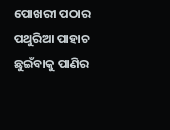ପୋଖରୀ ପଠାର ପଥୁରିଆ ପାହାଚ
ଛୁଇଁବାକୁ ପାଣିର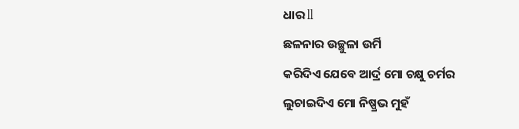ଧାର ll
ଛଳନାର ଉଚ୍ଛୁଳା ଉର୍ମି
କରିଦିଏ ଯେବେ ଆର୍ଦ୍ର ମୋ ଚକ୍ଷୁ ଚର୍ମର
ଲୁଚାଇଦିଏ ମୋ ନିଷ୍ପ୍ରଭ ମୁହଁ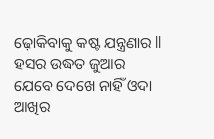ଢ଼ୋକିବାକୁ କଷ୍ଟ ଯନ୍ତ୍ରଣାର ll
ହସର ଉଦ୍ଧତ ଜୁଆର
ଯେବେ ଦେଖେ ନାହିଁ ଓଦା ଆଖିର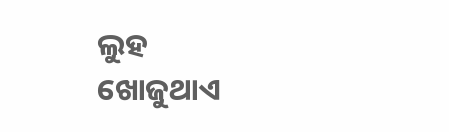ଲୁହ
ଖୋଜୁଥାଏ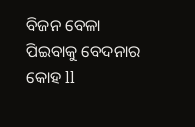ବିଜନ ବେଳା
ପିଇବାକୁ ବେଦନାର କୋହ ll